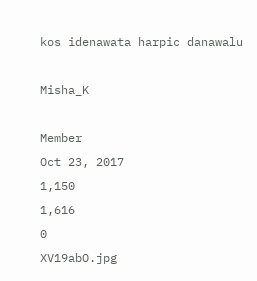kos idenawata harpic danawalu

Misha_K

Member
Oct 23, 2017
1,150
1,616
0
XV19abO.jpg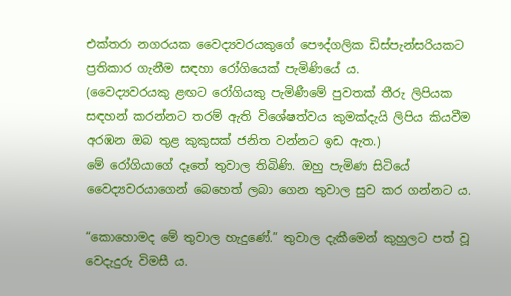එක්තරා නගරයක වෛද්‍යවරයකුගේ පෞද්ගලික ඩිස්පැන්සරියකට ප්‍රතිකාර ගැනීම සඳහා රෝගියෙක් පැමිණියේ ය.
(වෛද්‍යවරයකු ළඟට රෝගියකු පැමිණීමේ පුවතක් ‍තීරු ලිපියක සඳහන් කරන්නට තරම් ඇති විශේෂත්වය කුමක්දැයි ලිපිය කියවීම අරඹන ඔබ තුළ කුකුසක් ජනිත වන්නට ඉඩ ඇත.)
මේ රෝගියාගේ දෑතේ තුවාල තිබිණි. ඔහු පැමිණ සිටියේ වෛද්‍යවරයාගෙන් බෙහෙත් ලබා ගෙන තුවාල සුව කර ගන්නට ය.

“කොහොමද මේ තුවාල හැදුණේ.” තුවාල දැකීමෙන් කුහුලට පත් වූ වෙදැදුරු විමසී ය.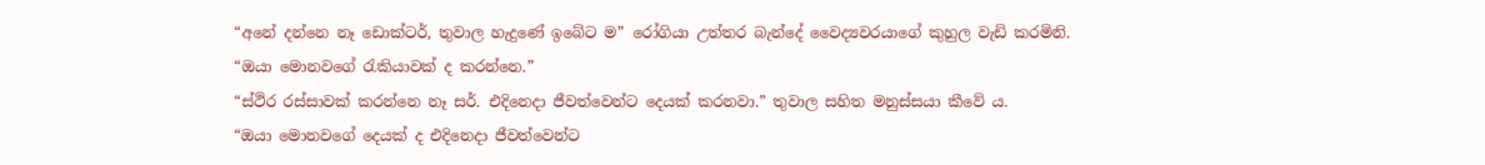“අනේ දන්නෙ නෑ ඩොක්ටර්, තුවාල හැදුණේ ඉබේට ම” රෝගියා උත්තර බැන්දේ වෛද්‍යවරයාගේ කුහුල වැඩි කරමිනි.
“ඔයා මොනවගේ රැකියාවක් ද කරන්නෙ.”
“ස්ථිර රස්සාවක් කරන්නෙ නෑ සර්. එදිනෙදා ජීවත්වෙන්ට දෙයක් කරනවා.” තුවාල සහිත මනුස්සයා කීවේ ය.
“ඔයා මොනවගේ දෙයක් ද එදිනෙදා ජීවත්වෙන්ට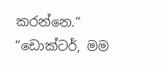කරන්නෙ.”
“ඩොක්ටර්, මම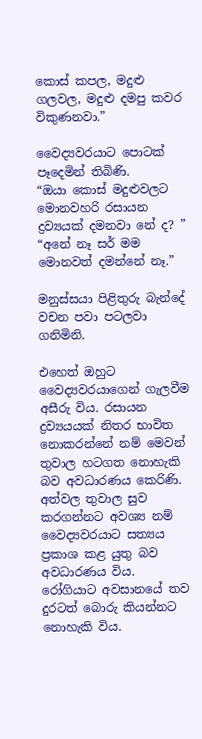කොස් කපල, මදුළු ගලවල, මදුළු දමපු කවර විකුණනවා.”

වෛද්‍යවරයාට පොටක් පෑදෙමින් තිබිණි.
“ඔයා කොස් මදුළුවලට මොනවහරි රසායන ද්‍රව්‍යයක් දමනවා නේ ද? ”
“අනේ නෑ සර් මම මොනවත් දමන්නේ නෑ.”

මනුස්සයා පිළිතුරු බැන්දේ වචන පවා පටලවා ගනිමිනි.

එහෙත් ඔහුට වෛද්‍යවරයාගෙන් ගැලවීම අසීරු විය. රසායන ද්‍රව්‍යයයක් නිතර භාවිත නොකරන්නේ නම් මෙවන් තුවාල හටගත නොහැකි බව අවධාරණය කෙරිණි. අත්වල තුවාල සුව කරගන්නට අවශ්‍ය නම් වෛද්‍යවරයාට සත්‍යය ප්‍රකාශ කළ යුතු බව අවධාරණය විය. රෝගියාට අවසානයේ තව දුරටත් බොරු කියන්නට නොහැකි විය.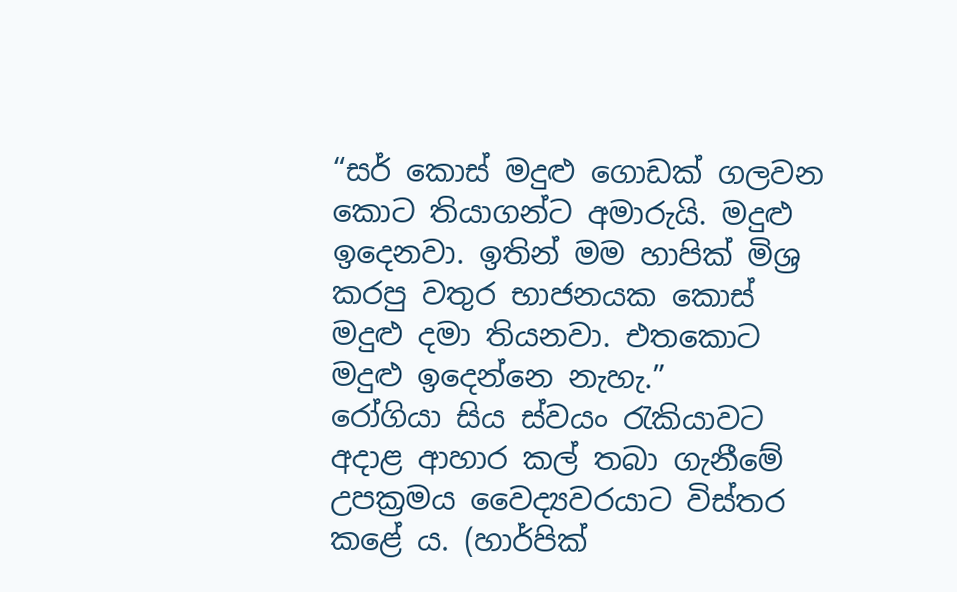“සර් කොස් මදුළු ගොඩක් ගලවන කොට තියාගන්ට අමාරුයි. මදුළු ඉදෙනවා. ඉතින් මම හාපික් මිශ්‍ර කරපු වතුර භාජනයක කොස් මදුළු දමා තියනවා. එතකොට මදුළු ඉදෙන්නෙ නැහැ.”
රෝගියා සිය ස්වයං රැකියාවට අදාළ ආහාර කල් තබා ගැනීමේ උපක්‍රමය වෛද්‍යවරයාට විස්තර කළේ ය. (හාර්පික්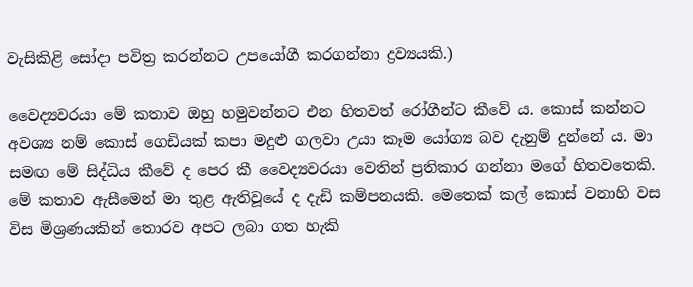වැසිකිළි සෝදා පවිත්‍ර කරන්නට උපයෝගී කරගන්නා ද්‍රව්‍යයකි.)

වෛද්‍යවරයා මේ කතාව ඔහු හමුවන්නට එන හිතවත් රෝගීන්ට කීවේ ය. කොස් කන්නට අවශ්‍ය නම් කොස් ගෙඩියක් කපා මදුළු ගලවා උයා කෑම යෝග්‍ය බව දැනුම් දුන්නේ ය. මා සමඟ මේ සිද්ධිය කීවේ ද පෙර කී වෛද්‍යවරයා වෙතින් ප්‍රතිකාර ගන්නා මගේ හිතවතෙකි. මේ කතාව ඇසීමෙන් මා තුළ ඇතිවූයේ ද දැඩි කම්පනයකි. මෙතෙක් කල් කොස් වනාහි වස විස මිශ්‍රණයකින් තොරව අපට ලබා ගත හැකි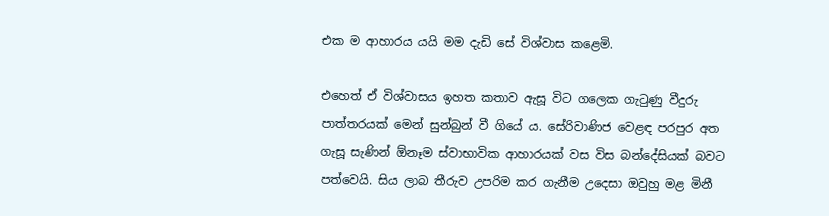එක ම ආහාරය යයි මම දැඩි සේ විශ්වාස කළෙමි.

එහෙත් ඒ විශ්වාසය ඉහත කතාව ඇසූ විට ගලෙක ගැටුණු වීදුරු පාත්තරයක් මෙන් සුන්බුන් වී ගියේ ය. සේරිවාණිජ වෙළඳ පරපුර අත ගැසූ සැණින් ඕනෑම ස්වාභාවික ආහාරයක් වස විස බන්දේසියක් බවට පත්වෙයි. සිය ලාබ තීරුව උපරිම කර ගැනීම උදෙසා ඔවුහු මළ මිනී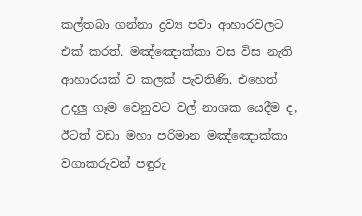කල්තබා ගන්නා ද්‍රව්‍ය පවා ආහාරවලට එක් කරත්. මඤ්ඤොක්කා වස විස නැති ආහාරයක් ව කලක් පැවතිණි. එහෙත් උදලු ගෑම වෙනුවට වල් නාශක යෙදීම ද, ඊටත් වඩා මහා පරිමාන මඤ්ඤොක්කා වගාකරුවන් පඳුරු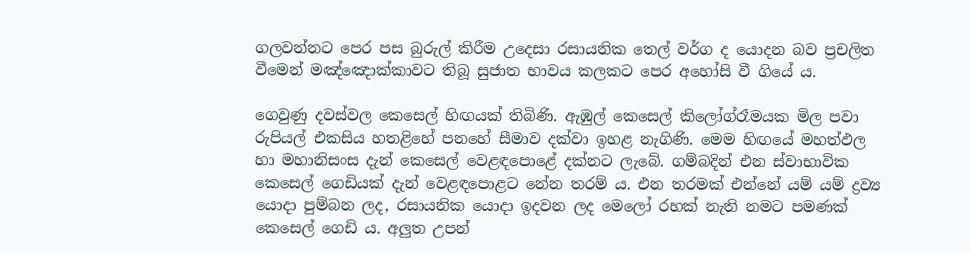ගලවන්නට පෙර පස බුරුල් කිරීම උදෙසා රසායනික තෙල් වර්ග ද යොදන බව ප්‍රචලිත වීමෙන් මඤ්ඤොක්කාවට තිබූ සුජාත භාවය කලකට පෙර අහෝසි වී ගියේ ය.

ගෙවුණු දවස්වල කෙසෙල් හිඟයක් තිබිණි. ඇඹුල් කෙසෙල් කිලෝග්රෑමයක මිල පවා රුපියල් එකසිය හතළිහේ පනහේ සීමාව දක්වා ඉහළ නැගිණි. මෙම හිඟයේ මහත්ඵල හා මහානිසංස දැන් කෙසෙල් වෙළඳපොළේ දක්නට ලැබේ. ගම්බදින් එන ස්වාභාවික කෙසෙල් ගෙඩියක් දැන් වෙළඳපොළට නේන තරම් ය. එන තරමක් එන්නේ යම් යම් ද්‍රව්‍ය යොදා පුම්බන ලද, රසායනික යොදා ඉදවන ලද මෙලෝ රහක් නැති නමට පමණක් කෙසෙල් ගෙඩි ය. අලුත උපන්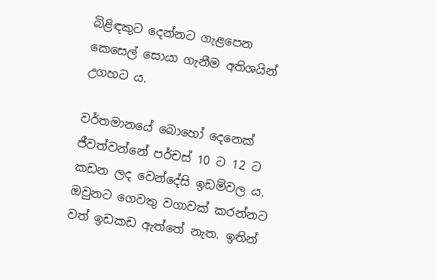බිළිඳකුට දෙන්නට ගැළපෙන කෙසෙල් සොයා ගැනීම අතිශයින් උගහට ය.

වර්තමානයේ බොහෝ දෙනෙක් ජීවත්වන්නේ පර්චස් 10 ට 12 ට කඩන ලද වෙන්දේසි ඉඩම්වල ය. ඔවුනට ගෙවතු වගාවක් කරන්නට වත් ඉඩකඩ ඇත්තේ නැත. ඉතින්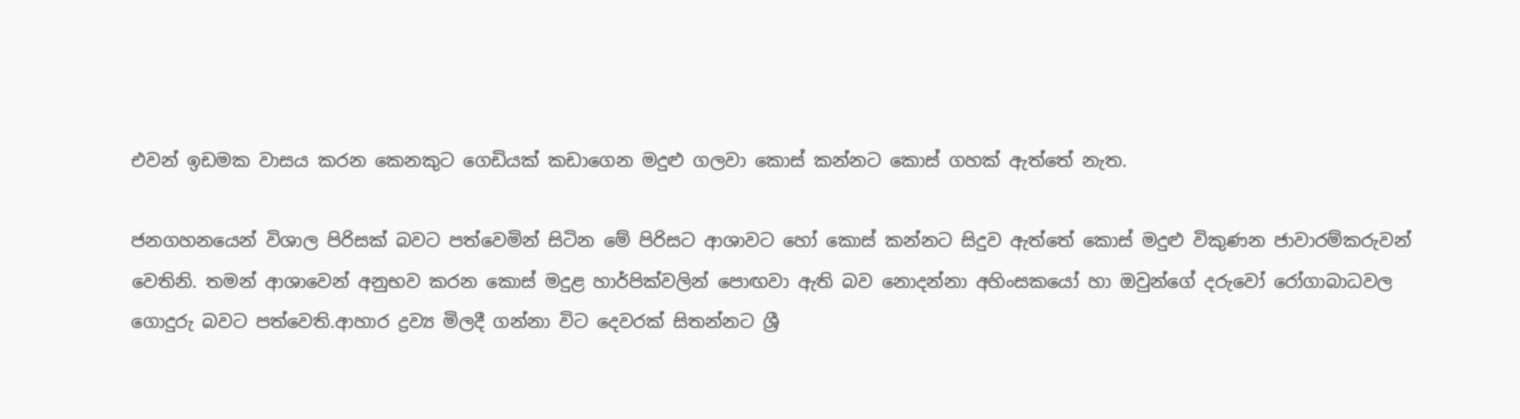එවන් ඉඩමක වාසය කරන කෙනකුට ගෙඩියක් කඩාගෙන මදුළු ගලවා කොස් කන්නට කොස් ගහක් ඇත්තේ නැත.

ජනගහනයෙන් විශාල පිරිසක් බවට පත්වෙමින් සිටින මේ පිරිසට ආශාවට හෝ කොස් කන්නට සිදුව ඇත්තේ කොස් මදුළු විකුණන ජාවාරම්‍කරුවන් වෙතිනි. තමන් ආශාවෙන් අනුභව කරන කොස් මදුළ හාර්පික්වලින් පොඟවා ඇති බව නොදන්නා අහිංසකයෝ හා ඔවුන්ගේ දරුවෝ රෝගාබාධවල ගොදුරු බවට පත්වෙති.ආහාර ද්‍රව්‍ය මිලදී ගන්නා විට දෙවරක් සිතන්නට ශ්‍රී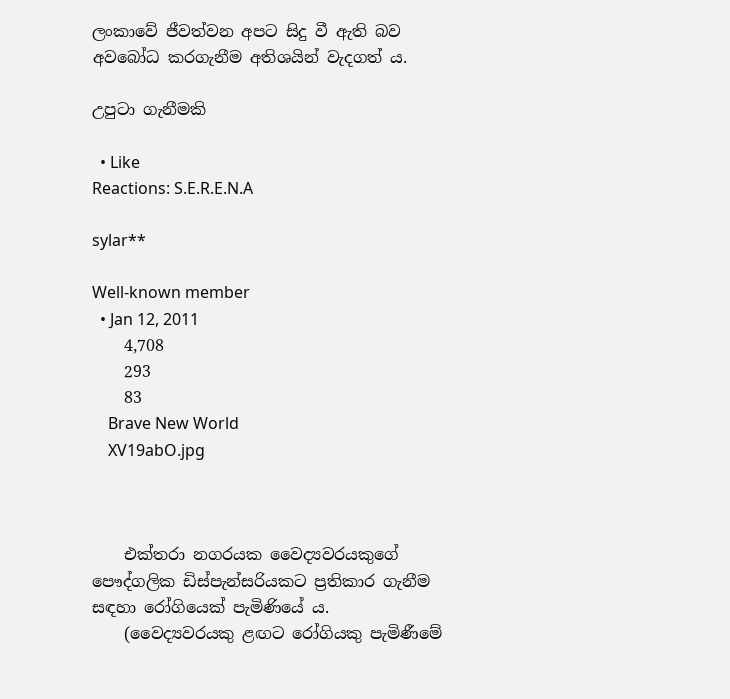ලංකාවේ ජීවත්වන අපට සිදු වී ඇති බව අවබෝධ කරගැනීම අතිශයින් වැදගත් ය.

උපුටා ගැනීමකි

  • Like
Reactions: S.E.R.E.N.A

sylar**

Well-known member
  • Jan 12, 2011
    4,708
    293
    83
    Brave New World
    XV19abO.jpg



    එක්තරා නගරයක වෛද්‍යවරයකුගේ පෞද්ගලික ඩිස්පැන්සරියකට ප්‍රතිකාර ගැනීම සඳහා රෝගියෙක් පැමිණියේ ය.
    (වෛද්‍යවරයකු ළඟට රෝගියකු පැමිණීමේ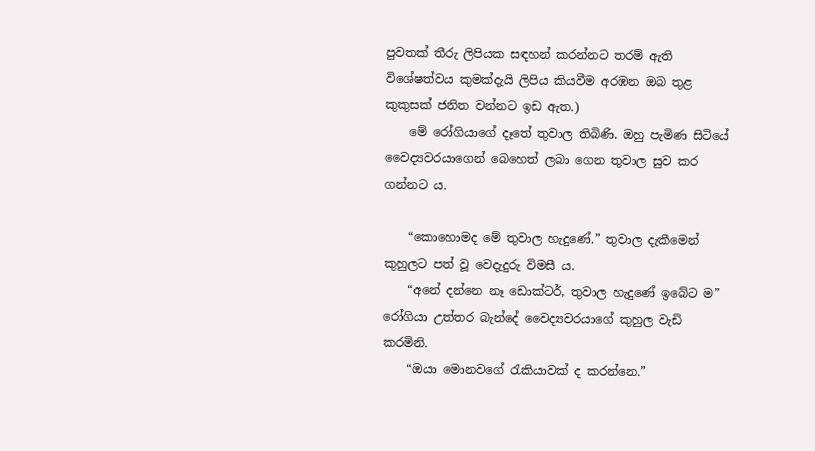පුවතක් ‍තීරු ලිපියක සඳහන් කරන්නට තරම් ඇති විශේෂත්වය කුමක්දැයි ලිපිය කියවීම අරඹන ඔබ තුළ කුකුසක් ජනිත වන්නට ඉඩ ඇත.)
    මේ රෝගියාගේ දෑතේ තුවාල තිබිණි. ඔහු පැමිණ සිටියේ වෛද්‍යවරයාගෙන් බෙහෙත් ලබා ගෙන තුවාල සුව කර ගන්නට ය.

    “කොහොමද මේ තුවාල හැදුණේ.” තුවාල දැකීමෙන් කුහුලට පත් වූ වෙදැදුරු විමසී ය.
    “අනේ දන්නෙ නෑ ඩොක්ටර්, තුවාල හැදුණේ ඉබේට ම” රෝගියා උත්තර බැන්දේ වෛද්‍යවරයාගේ කුහුල වැඩි කරමිනි.
    “ඔයා මොනවගේ රැකියාවක් ද කරන්නෙ.”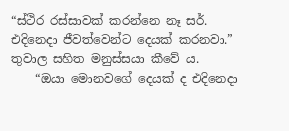“ස්ථිර රස්සාවක් කරන්නෙ නෑ සර්. එදිනෙදා ජීවත්වෙන්ට දෙයක් කරනවා.” තුවාල සහිත මනුස්සයා කීවේ ය.
    “ඔයා මොනවගේ දෙයක් ද එදිනෙදා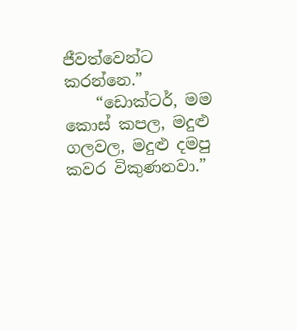ජීවත්වෙන්ට කරන්නෙ.”
    “ඩොක්ටර්, මම කොස් කපල, මදුළු ගලවල, මදුළු දමපු කවර විකුණනවා.”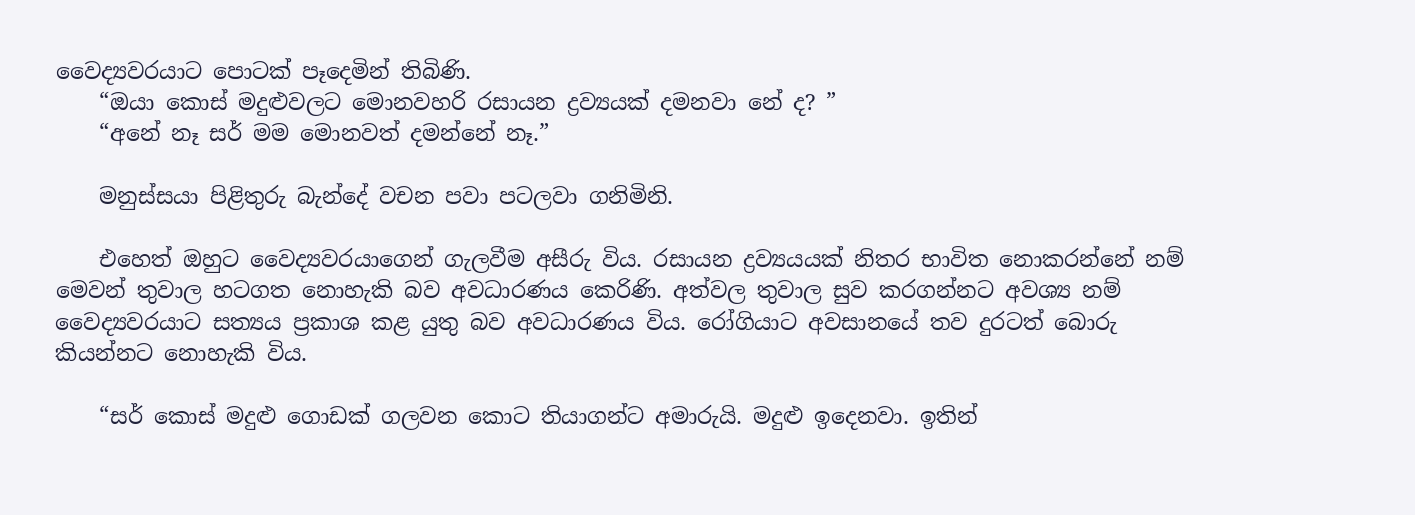වෛද්‍යවරයාට පොටක් පෑදෙමින් තිබිණි.
    “ඔයා කොස් මදුළුවලට මොනවහරි රසායන ද්‍රව්‍යයක් දමනවා නේ ද? ”
    “අනේ නෑ සර් මම මොනවත් දමන්නේ නෑ.”

    මනුස්සයා පිළිතුරු බැන්දේ වචන පවා පටලවා ගනිමිනි.

    එහෙත් ඔහුට වෛද්‍යවරයාගෙන් ගැලවීම අසීරු විය. රසායන ද්‍රව්‍යයයක් නිතර භාවිත නොකරන්නේ නම් මෙවන් තුවාල හටගත නොහැකි බව අවධාරණය කෙරිණි. අත්වල තුවාල සුව කරගන්නට අවශ්‍ය නම් වෛද්‍යවරයාට සත්‍යය ප්‍රකාශ කළ යුතු බව අවධාරණය විය. රෝගියාට අවසානයේ තව දුරටත් බොරු කියන්නට නොහැකි විය.

    “සර් කොස් මදුළු ගොඩක් ගලවන කොට තියාගන්ට අමාරුයි. මදුළු ඉදෙනවා. ඉතින්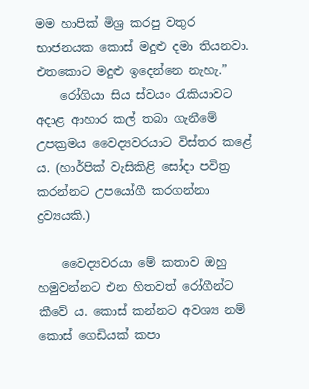මම හාපික් මිශ්‍ර කරපු වතුර භාජනයක කොස් මදුළු දමා තියනවා. එතකොට මදුළු ඉදෙන්නෙ නැහැ.”
    රෝගියා සිය ස්වයං රැකියාවට අදාළ ආහාර කල් තබා ගැනීමේ උපක්‍රමය වෛද්‍යවරයාට විස්තර කළේ ය. (හාර්පික් වැසිකිළි සෝදා පවිත්‍ර කරන්නට උපයෝගී කරගන්නා ද්‍රව්‍යයකි.)

    වෛද්‍යවරයා මේ කතාව ඔහු හමුවන්නට එන හිතවත් රෝගීන්ට කීවේ ය. කොස් කන්නට අවශ්‍ය නම් කොස් ගෙඩියක් කපා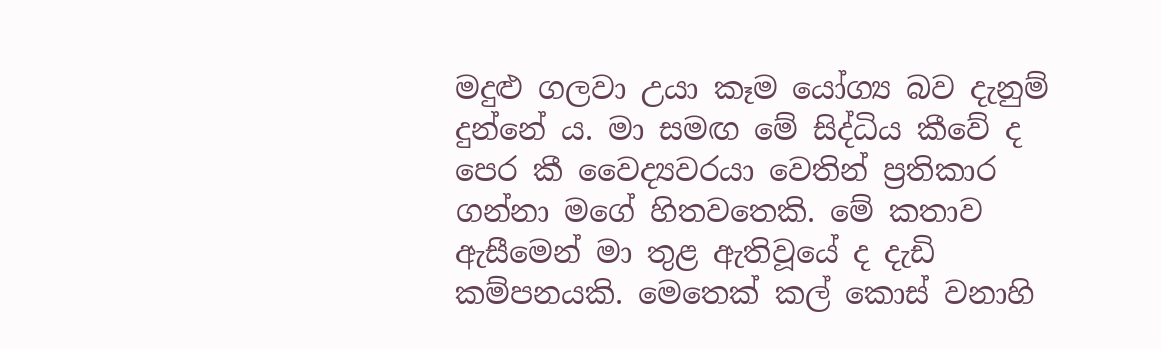මදුළු ගලවා උයා කෑම යෝග්‍ය බව දැනුම් දුන්නේ ය. මා සමඟ මේ සිද්ධිය කීවේ ද පෙර කී වෛද්‍යවරයා වෙතින් ප්‍රතිකාර ගන්නා මගේ හිතවතෙකි. මේ කතාව ඇසීමෙන් මා තුළ ඇතිවූයේ ද දැඩි කම්පනයකි. මෙතෙක් කල් කොස් වනාහි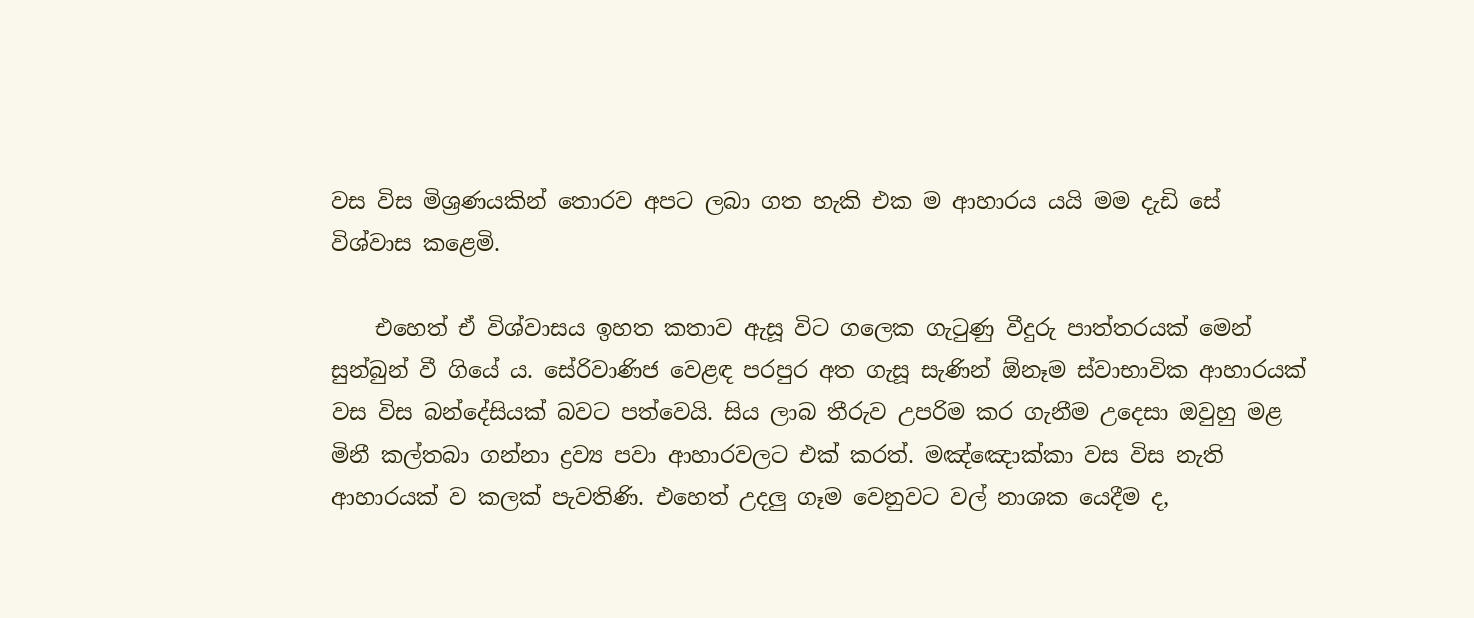වස විස මිශ්‍රණයකින් තොරව අපට ලබා ගත හැකි එක ම ආහාරය යයි මම දැඩි සේ විශ්වාස කළෙමි.

    එහෙත් ඒ විශ්වාසය ඉහත කතාව ඇසූ විට ගලෙක ගැටුණු වීදුරු පාත්තරයක් මෙන් සුන්බුන් වී ගියේ ය. සේරිවාණිජ වෙළඳ පරපුර අත ගැසූ සැණින් ඕනෑම ස්වාභාවික ආහාරයක් වස විස බන්දේසියක් බවට පත්වෙයි. සිය ලාබ තීරුව උපරිම කර ගැනීම උදෙසා ඔවුහු මළ මිනී කල්තබා ගන්නා ද්‍රව්‍ය පවා ආහාරවලට එක් කරත්. මඤ්ඤොක්කා වස විස නැති ආහාරයක් ව කලක් පැවතිණි. එහෙත් උදලු ගෑම වෙනුවට වල් නාශක යෙදීම ද,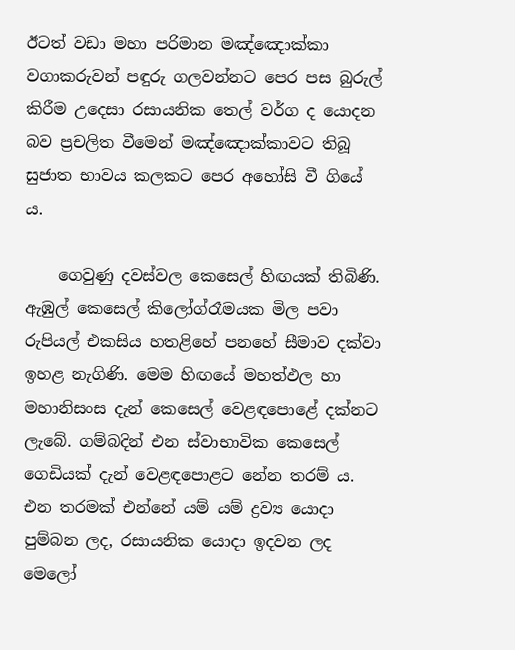ඊටත් වඩා මහා පරිමාන මඤ්ඤොක්කා වගාකරුවන් පඳුරු ගලවන්නට පෙර පස බුරුල් කිරීම උදෙසා රසායනික තෙල් වර්ග ද යොදන බව ප්‍රචලිත වීමෙන් මඤ්ඤොක්කාවට තිබූ සුජාත භාවය කලකට පෙර අහෝසි වී ගියේ ය.

    ගෙවුණු දවස්වල කෙසෙල් හිඟයක් තිබිණි. ඇඹුල් කෙසෙල් කිලෝග්රෑමයක මිල පවා රුපියල් එකසිය හතළිහේ පනහේ සීමාව දක්වා ඉහළ නැගිණි. මෙම හිඟයේ මහත්ඵල හා මහානිසංස දැන් කෙසෙල් වෙළඳපොළේ දක්නට ලැබේ. ගම්බදින් එන ස්වාභාවික කෙසෙල් ගෙඩියක් දැන් වෙළඳපොළට නේන තරම් ය. එන තරමක් එන්නේ යම් යම් ද්‍රව්‍ය යොදා පුම්බන ලද, රසායනික යොදා ඉදවන ලද මෙලෝ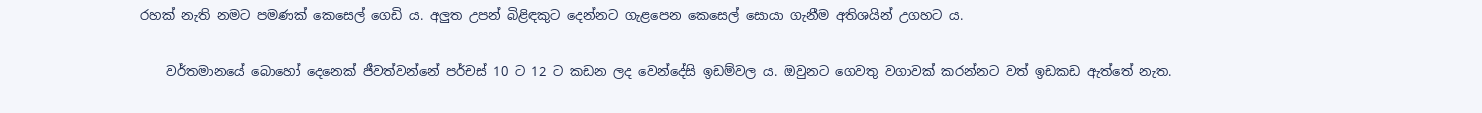රහක් නැති නමට පමණක් කෙසෙල් ගෙඩි ය. අලුත උපන් බිළිඳකුට දෙන්නට ගැළපෙන කෙසෙල් සොයා ගැනීම අතිශයින් උගහට ය.

    වර්තමානයේ බොහෝ දෙනෙක් ජීවත්වන්නේ පර්චස් 10 ට 12 ට කඩන ලද වෙන්දේසි ඉඩම්වල ය. ඔවුනට ගෙවතු වගාවක් කරන්නට වත් ඉඩකඩ ඇත්තේ නැත.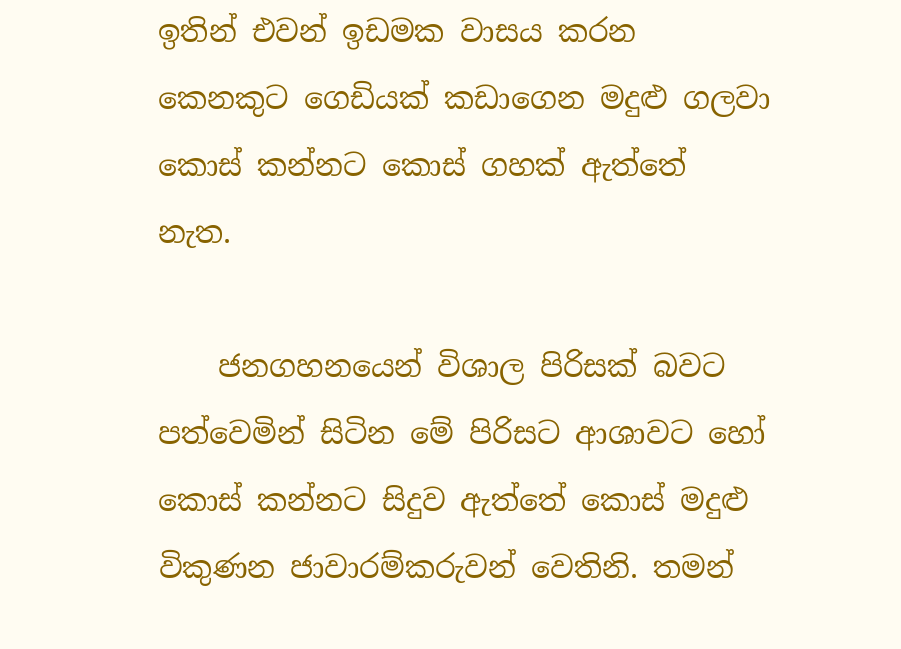ඉතින් එවන් ඉඩමක වාසය කරන කෙනකුට ගෙඩියක් කඩාගෙන මදුළු ගලවා කොස් කන්නට කොස් ගහක් ඇත්තේ නැත.

    ජනගහනයෙන් විශාල පිරිසක් බවට පත්වෙමින් සිටින මේ පිරිසට ආශාවට හෝ කොස් කන්නට සිදුව ඇත්තේ කොස් මදුළු විකුණන ජාවාරම්‍කරුවන් වෙතිනි. තමන්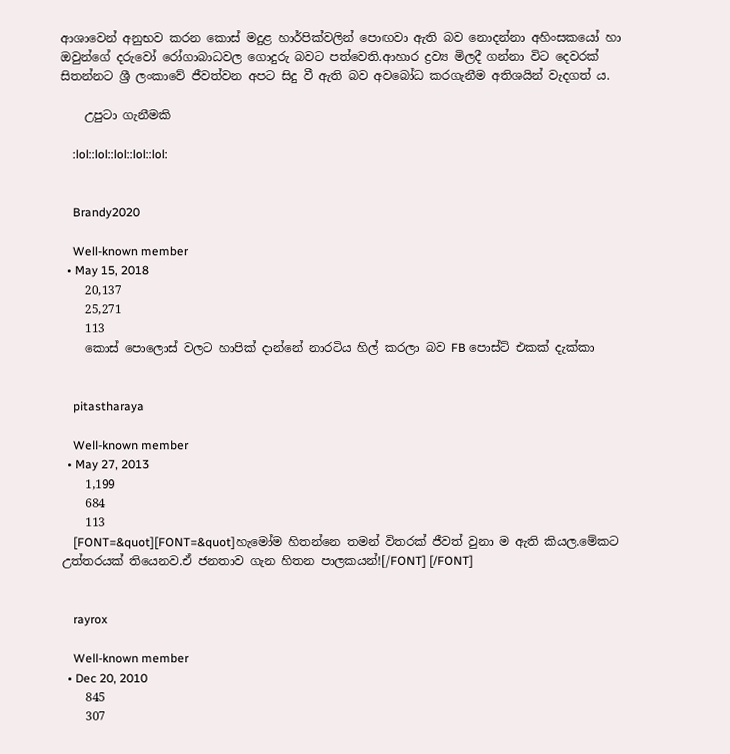ආශාවෙන් අනුභව කරන කොස් මදුළ හාර්පික්වලින් පොඟවා ඇති බව නොදන්නා අහිංසකයෝ හා ඔවුන්ගේ දරුවෝ රෝගාබාධවල ගොදුරු බවට පත්වෙති.ආහාර ද්‍රව්‍ය මිලදී ගන්නා විට දෙවරක් සිතන්නට ශ්‍රී ලංකාවේ ජීවත්වන අපට සිදු වී ඇති බව අවබෝධ කරගැනීම අතිශයින් වැදගත් ය.

    උපුටා ගැනීමකි

    :lol::lol::lol::lol::lol:


    Brandy2020

    Well-known member
  • May 15, 2018
    20,137
    25,271
    113
    කොස් පොලොස් වලට හාපික් දාන්නේ නාරටිය හිල් කරලා බව FB පොස්ට් එකක් දැක්කා


    pitastharaya

    Well-known member
  • May 27, 2013
    1,199
    684
    113
    [FONT=&quot][FONT=&quot]හැමෝම හිතන්නෙ තමන් විතරක් ජීවත් වුනා ම ඇති කියල.මේකට උත්තරයක් තියෙනව.ඒ ජනතාව ගැන හිතන පාලකයන්![/FONT] [/FONT]


    rayrox

    Well-known member
  • Dec 20, 2010
    845
    307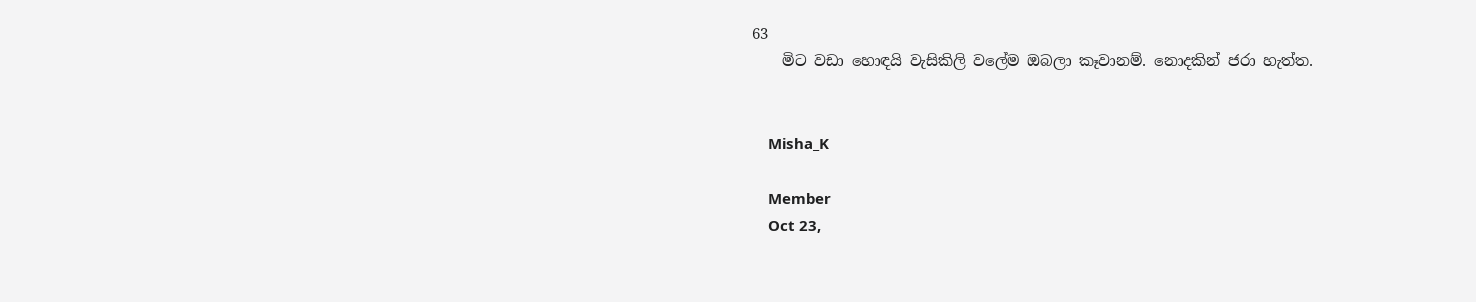63
    මිට වඩා හොඳයි වැසිකිලි වලේම ඔබලා කෑවානම්. නොදකින් ජරා හැත්ත.


    Misha_K

    Member
    Oct 23,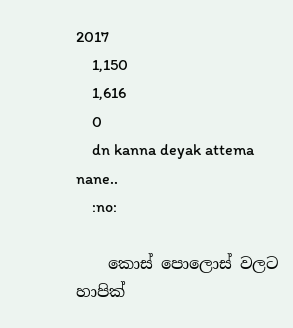2017
    1,150
    1,616
    0
    dn kanna deyak attema nane..
    :no:

    කොස් පොලොස් වලට හාපික්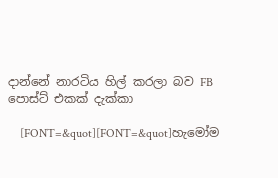දාන්නේ නාරටිය හිල් කරලා බව FB පොස්ට් එකක් දැක්කා

    [FONT=&quot][FONT=&quot]හැමෝම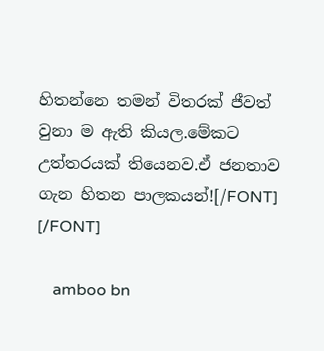හිතන්නෙ තමන් විතරක් ජීවත් වුනා ම ඇති කියල.මේකට උත්තරයක් තියෙනව.ඒ ජනතාව ගැන හිතන පාලකයන්![/FONT] [/FONT]

    amboo bn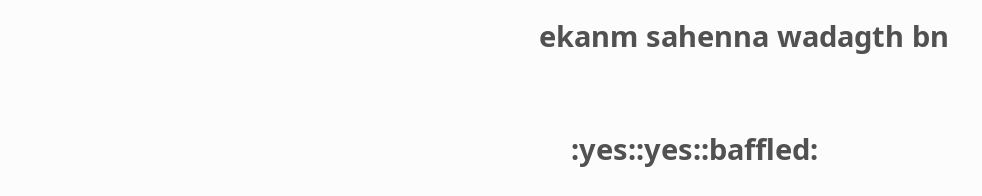ekanm sahenna wadagth bn


    :yes::yes::baffled: